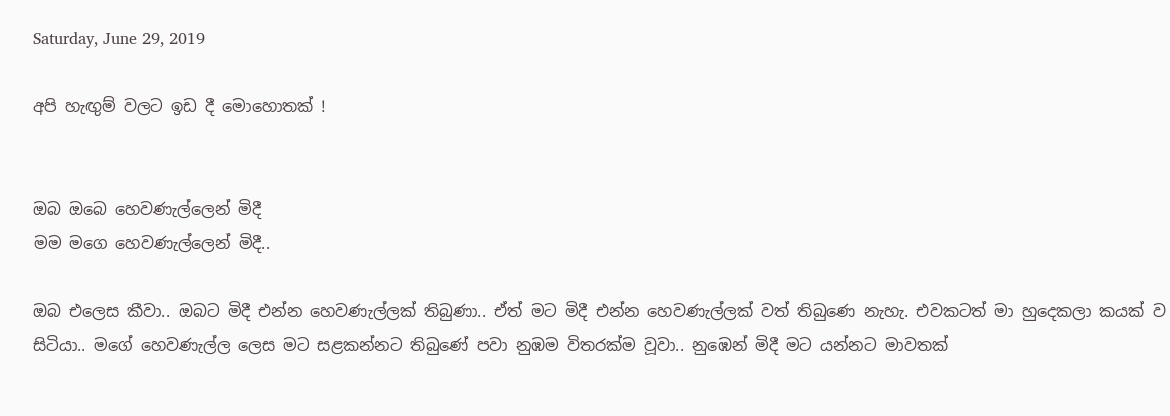Saturday, June 29, 2019

අපි හැඟුම් වලට ඉඩ දී මොහොතක් !


ඔබ ඔබෙ හෙවණැල්ලෙන් මිදී
මම මගෙ හෙවණැල්ලෙන් මිදී..

ඔබ එලෙස කීවා.. ඔබට මිදී එන්න හෙවණැල්ලක් තිබුණා.. ඒත් මට මිදී එන්න හෙවණැල්ලක් වත් තිබුණෙ නැහැ. එවකටත් මා හුදෙකලා කයක් ව සිටියා.. මගේ හෙවණැල්ල ලෙස මට සළකන්නට තිබුණේ පවා නුඹම විතරක්ම වූවා.. නුඹෙන් මිදී මට යන්නට මාවතක්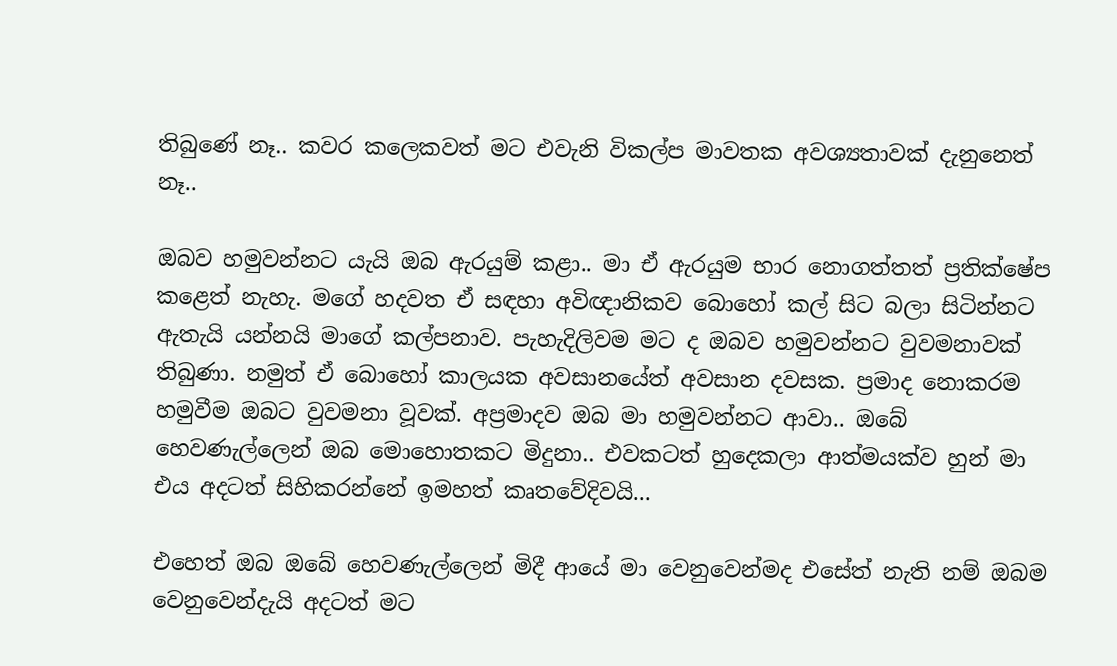තිබුණේ නෑ.. කවර කලෙකවත් මට එවැනි විකල්ප මාවතක අවශ්‍යතාවක් දැනුනෙත් නෑ..

ඔබව හමුවන්නට යැයි ඔබ ඇරයුම් කළා.. මා ඒ ඇරයුම භාර නොගත්තත් ප්‍රතික්ෂේප කළෙත් නැහැ. මගේ හදවත ඒ සඳහා අවිඥානිකව බොහෝ කල් සිට බලා සිටින්නට ඇතැයි යන්නයි මාගේ කල්පනාව. පැහැදිලිවම මට ද ඔබව හමුවන්නට වුවමනාවක් තිබුණා. නමුත් ඒ බොහෝ කාලයක අවසානයේත් අවසාන දවසක. ප්‍රමාද නොකරම හමුවීම ඔබට වුවමනා වූවක්. අප්‍රමාදව ඔබ මා හමුවන්නට ආවා.. ඔබේ හෙවණැල්ලෙන් ඔබ මොහොතකට මිදුනා.. එවකටත් හුදෙකලා ආත්මයක්ව හුන් මා එය අදටත් සිහිකරන්නේ ඉමහත් කෘතවේදිවයි...

එහෙත් ඔබ ඔබේ හෙවණැල්ලෙන් මිදී ආයේ මා වෙනුවෙන්මද එසේත් නැති නම් ඔබම වෙනුවෙන්දැයි අදටත් මට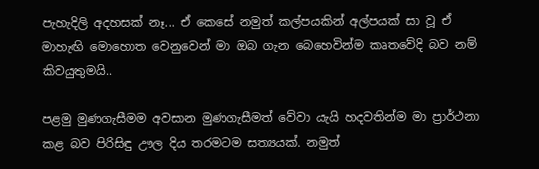පැහැදිලි අදහසක් නෑ... ඒ කෙසේ නමුත් කල්පයකින් අල්පයක් සා වූ ඒ මාහැඟි මොහොත වෙනුවෙන් මා ඔබ ගැන බෙහෙවින්ම කෘතවේදි බව නම් කිවයුතුමයි..

පළමු මුණගැසීමම අවසාන මුණගැසීමත් වේවා යැයි හදවතින්ම මා ප්‍රාර්ථනා කළ බව පිරිසිඳු ඌල දිය තරමටම සත්‍යයක්. නමුත්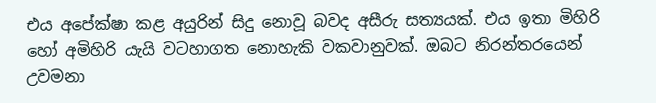එය අපේක්ෂා කළ අයුරින් සිදු නොවූ බවද අසීරු සත්‍යයක්. එය ඉතා මිහිරි හෝ අමිහිරි යැයි වටහාගත නොහැකි වකවානුවක්. ඔබට නිරන්තරයෙන් උවමනා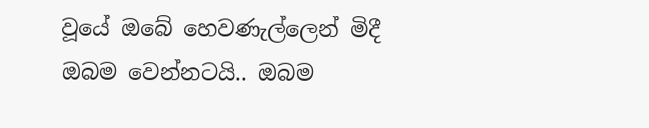වූයේ ඔබේ හෙවණැල්ලෙන් මිදී ඔබම වෙන්නටයි.. ඔබම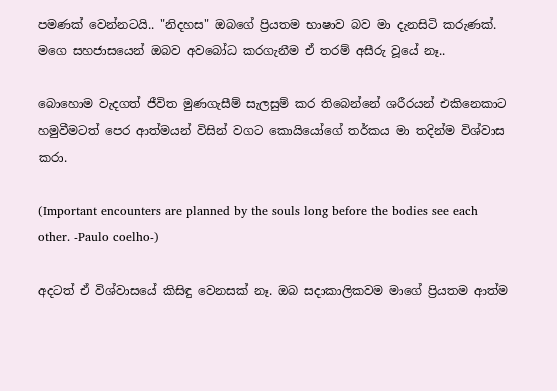පමණක් වෙන්නටයි.. "නිදහස" ඔබගේ ප්‍රියතම භාෂාව බව මා දැනසිටි කරුණක්. මගෙ සහජාසයෙන් ඔබව අවබෝධ කරගැනීම ඒ තරම් අසීරු වූයේ නෑ..

බොහොම වැදගත් ජීවිත මුණගැසීම් සැලසුම් කර තිබෙන්නේ ශරීරයන් එකිනෙකාට හමුවීමටත් පෙර ආත්මයන් විසින් වගට කොයියෝගේ තර්කය මා තදින්ම විශ්වාස කරා.

(Important encounters are planned by the souls long before the bodies see each other. -Paulo coelho-)

අදටත් ඒ විශ්වාසයේ කිසිඳු වෙනසක් නෑ. ඔබ සදාකාලිකවම මාගේ ප්‍රියතම ආත්ම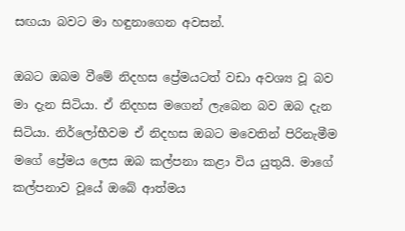සඟයා බවට මා හඳුනාගෙන අවසන්.

ඔබට ඔබම වීමේ නිදහස ප්‍රේමයටත් වඩා අවශ්‍ය වූ බව මා දැන සිටියා. ඒ නිදහස මගෙන් ලැබෙන බව ඔබ දැන සිටියා. නිර්ලෝභීවම ඒ නිදහස ඔබට මවෙතින් පිරිනැමීම මගේ ප්‍රේමය ලෙස ඔබ කල්පනා කළා විය යුතුයි. මාගේ කල්පනාව වූයේ ඔබේ ආත්මය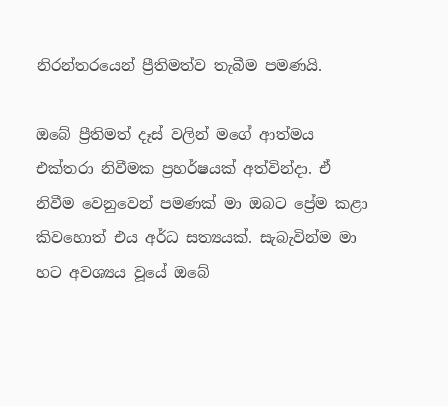නිරන්තරයෙන් ප්‍රීතිමත්ව තැබීම පමණයි.

ඔබේ ප්‍රීතිමත් දෑස් වලින් මගේ ආත්මය එක්තරා නිවීමක ප්‍රහර්ෂයක් අත්වින්දා. ඒ නිවීම වෙනුවෙන් පමණක් මා ඔබට ප්‍රේම කළා කිවහොත් එය අර්ධ සත්‍යයක්. සැබැවින්ම මා හට අවශ්‍යය වූයේ ඔබේ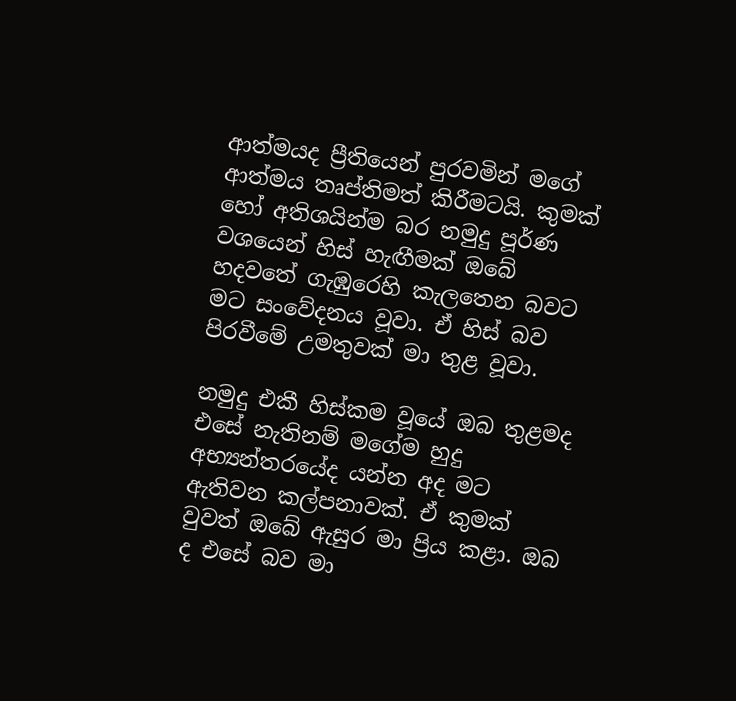ආත්මයද ප්‍රීතියෙන් පුරවමින් මගේ ආත්මය තෘප්තිමත් කිරීමටයි. කුමක් හෝ අතිශයින්ම බර නමුදු පූර්ණ වශයෙන් හිස් හැඟීමක් ඔබේ හදවතේ ගැඹුරෙහි කැලතෙන බවට මට සංවේදනය වූවා. ඒ හිස් බව පිරවීමේ උමතුවක් මා තුළ වූවා.

නමුදු එකී හිස්කම වූයේ ඔබ තුළමද එසේ නැතිනම් මගේම හුදු අභ්‍යන්තරයේද යන්න අද මට ඇතිවන කල්පනාවක්. ඒ කුමක් වුවත් ඔබේ ඇසුර මා ප්‍රිය කළා. ඔබ ද එසේ බව මා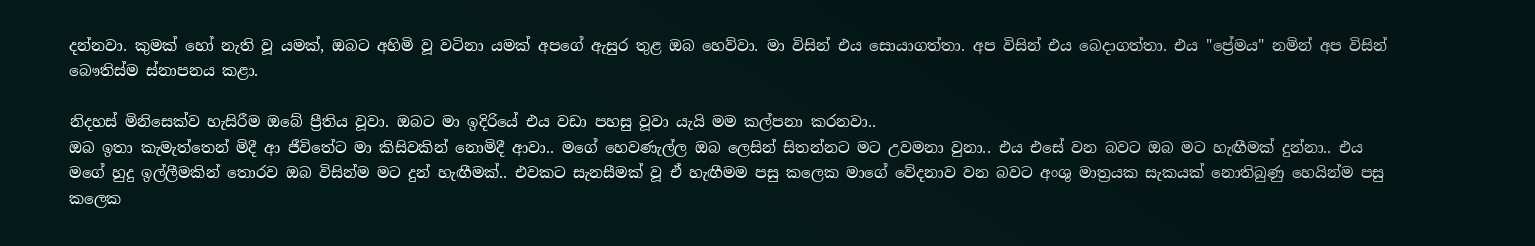දන්නවා. කුමක් හෝ නැති වූ යමක්, ඔබට අහිමි වූ වටිනා යමක් අපගේ ඇසුර තුළ ඔබ හෙව්වා. මා විසින් එය සොයාගත්තා. අප විසින් එය බෙදාගත්තා. එය "ප්‍රේමය" නමින් අප විසින් බෞතිස්ම ස්නාපනය කළා.

නිදහස් මිනිසෙක්ව හැසිරීම ඔබේ ප්‍රීතිය වූවා. ඔබට මා ඉදිරියේ එය වඩා පහසු වූවා යැයි මම කල්පනා කරනවා..
ඔබ ඉතා කැමැත්තෙන් මිදී ආ ජීවිතේට මා කිසිවකින් නොමිදී ආවා.. මගේ හෙවණැල්ල ඔබ ලෙසින් සිතන්නට මට උවමනා වුනා.. එය එසේ වන බවට ඔබ මට හැඟීමක් දුන්නා.. එය මගේ හුදු ඉල්ලීමකින් තොරව ඔබ විසින්ම මට දුන් හැඟීමක්.. එවකට සැනසීමක් වූ ඒ හැඟීමම පසු කලෙක මාගේ වේදනාව වන බවට අංශු මාත්‍රයක සැකයක් නොතිබුණු හෙයින්ම පසු කලෙක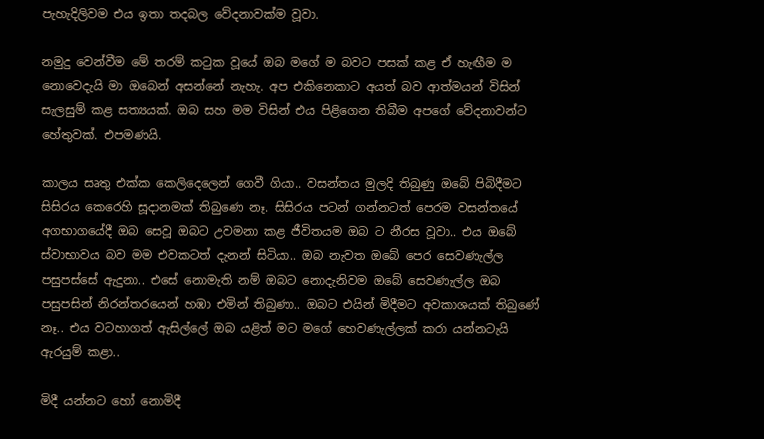පැහැදිලිවම එය ඉතා තදබල වේදනාවක්ම වූවා.

නමුදු වෙන්වීම මේ තරම් කටුක වූයේ ඔබ මගේ ම බවට පසක් කළ ඒ හැඟීම ම නොවෙදැයි මා ඔබෙන් අසන්නේ නැහැ. අප එකිනෙකාට අයත් බව ආත්මයන් විසින් සැලසුම් කළ සත්‍යයක්. ඔබ සහ මම විසින් එය පිළිගෙන තිබීම අපගේ වේදනාවන්ට හේතුවක්. එපමණයි.

කාලය සෘතු එක්ක කෙලිදෙලෙන් ගෙවී ගියා.. වසන්තය මුලදි තිබුණු ඔබේ පිබිදීමට සිසිරය කෙරෙහි සූදානමක් තිබුණෙ නෑ. සිසිරය පටන් ගන්නටත් පෙරම වසන්තයේ අගභාගයේදී ඔබ සෙවූ ඔබට උවමනා කළ ජීවිතයම ඔබ ට නීරස වූවා.. එය ඔබේ ස්වාභාවය බව මම එවකටත් දැනන් සිටියා.. ඔබ නැවත ඔබේ පෙර සෙවණැල්ල පසුපස්සේ ඇදුනා.. එසේ නොමැති නම් ඔබට නොදැනිවම ඔබේ සෙවණැල්ල ඔබ පසුපසින් නිරන්තරයෙන් හඹා එමින් තිබුණා.. ඔබට එයින් මිදීමට අවකාශයක් තිබුණේ නෑ.. එය වටහාගත් ඇසිල්ලේ ඔබ යළිත් මට මගේ හෙවණැල්ලක් කරා යන්නටැයි ඇරයුම් කළා..

මිදී යන්නට හෝ නොමිදී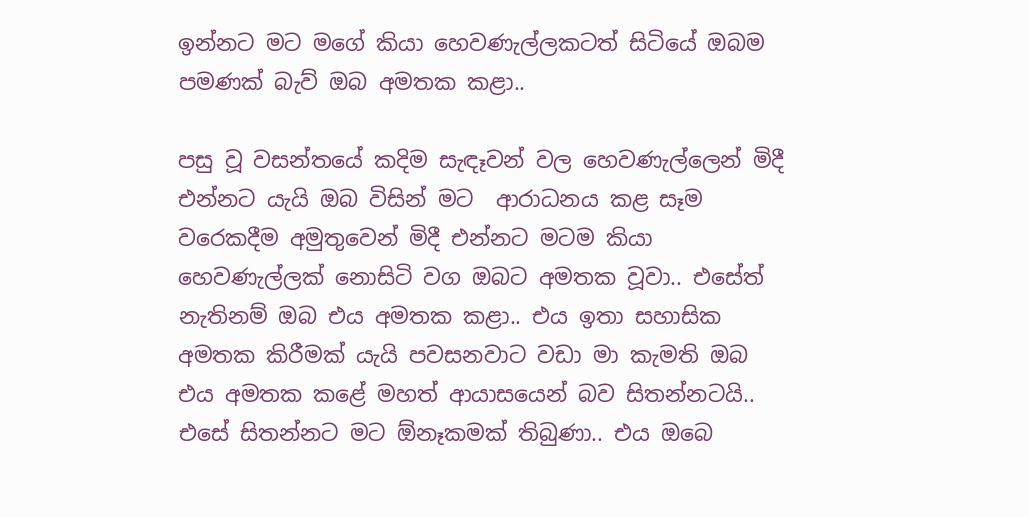ඉන්නට මට මගේ කියා හෙවණැල්ලකටත් සිටියේ ඔබම පමණක් බැව් ඔබ අමතක කළා..

පසු වූ වසන්තයේ කදිම සැඳෑවන් වල හෙවණැල්ලෙන් මිදී එන්නට යැයි ඔබ විසින් මට  ආරාධනය කළ සෑම වරෙකදීම අමුතුවෙන් මිදී එන්නට මටම කියා හෙවණැල්ලක් නොසිටි වග ඔබට අමතක වූවා.. එසේත් නැතිනම් ඔබ එය අමතක කළා.. එය ඉතා සහාසික අමතක කිරීමක් යැයි පවසනවාට වඩා මා කැමති ඔබ එය අමතක කළේ මහත් ආයාසයෙන් බව සිතන්නටයි.. එසේ සිතන්නට මට ඕනෑකමක් තිබුණා.. එය ඔබෙ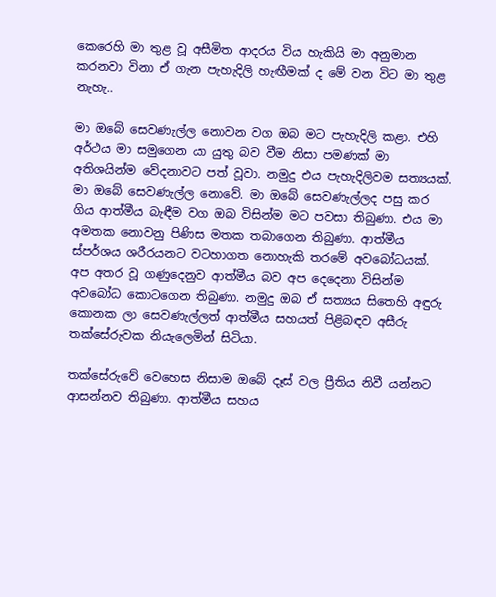කෙරෙහි මා තුළ වූ අසීමිත ආදරය විය හැකියි මා අනුමාන කරනවා විනා ඒ ගැන පැහැදිලි හැඟීමක් ද මේ වන විට මා තුළ නැහැ..

මා ඔබේ සෙවණැල්ල නොවන වග ඔබ මට පැහැදිලි කළා. එහි අර්ථය මා සමුගෙන යා යුතු බව වීම නිසා පමණක් මා අතිශයින්ම වේදනාවට පත් වූවා. නමුදු එය පැහැදිලිවම සත්‍යයක්. මා ඔබේ සෙවණැල්ල නොවේ. මා ඔබේ සෙවණැල්ලද පසු කර ගිය ආත්මීය බැඳීම වග ඔබ විසින්ම මට පවසා තිබුණා. එය මා අමතක නොවනු පිණිස මතක තබාගෙන තිබුණා. ආත්මීය ස්පර්ශය ශරීරයනට වටහාගත නොහැකි තරමේ අවබෝධයක්.  අප අතර වූ ගණුදෙනුව ආත්මීය බව අප දෙදෙනා විසින්ම අවබෝධ කොටගෙන තිබුණා. නමුදු ඔබ ඒ සත්‍යය සිතෙහි අඳුරු කොනක ලා සෙවණැල්ලත් ආත්මීය සහයත් පිළිබඳව අසීරු තක්සේරුවක නියැලෙමින් සිටියා.

තක්සේරුවේ වෙහෙස නිසාම ඔබේ දෑස් වල ප්‍රීතිය නිවී යන්නට ආසන්නව තිබුණා. ආත්මීය සහය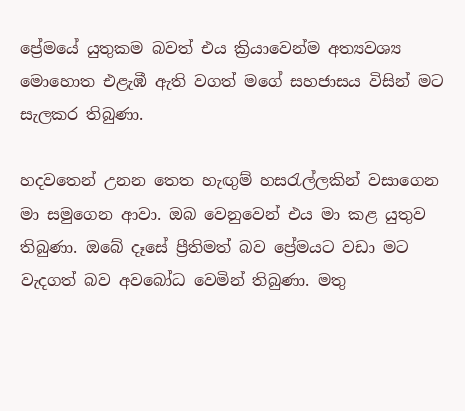ප්‍රේමයේ යුතුකම බවත් එය ක්‍රියාවෙන්ම අත්‍යවශ්‍ය මොහොත එළැඹී ඇති වගත් මගේ සහජාසය විසින් මට සැලකර තිබුණා.

හදවතෙන් උනන තෙත හැඟුම් හසරැල්ලකින් වසාගෙන මා සමුගෙන ආවා. ඔබ වෙනුවෙන් එය මා කළ යුතුව තිබුණා. ඔබේ දෑසේ ප්‍රීතිමත් බව ප්‍රේමයට වඩා මට වැදගත් බව අවබෝධ වෙමින් තිබුණා. මතු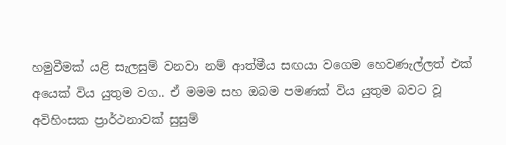හමුවීමක් යළි සැලසුම් වනවා නම් ආත්මීය සඟයා වගෙම හෙවණැල්ලත් එක් අයෙක් විය යුතුම වග.. ඒ මමම සහ ඔබම පමණක් විය යුතුම බවට වූ අවිහිංසක ප්‍රාර්ථනාවක් සුසුම්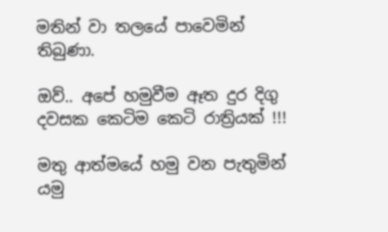මතින් වා තලයේ පාවෙමින් තිබුණා.

ඔව්.. අපේ හමුවීම ඈත දුර දිගු දවසක කෙටිම කෙටි රාත්‍රියක් !!!

මතු ආත්මයේ හමු වන පැතුමින්
යමු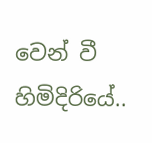වෙන් වී හිමිදිරියේ..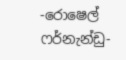-රොෂෙල් ෆර්නැන්ඩු-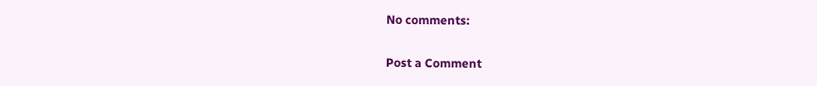No comments:

Post a Comment